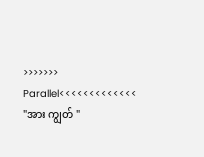>>>>>>> Parallel<<<<<<<<<<<<<
"အား ကျွတ် "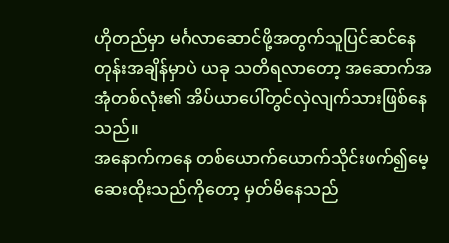ဟိုတည်မှာ မင်္ဂလာဆောင်ဖို့အတွက်သူပြင်ဆင်နေတုန်းအချိန်မှာပဲ ယခု သတိရလာတော့ အဆောက်အအုံတစ်လုံး၏ အိပ်ယာပေါ်တွင်လှဲလျက်သားဖြစ်နေသည်။
အနောက်ကနေ တစ်ယောက်ယောက်သိုင်းဖက်၍မေ့ဆေးထိုးသည်ကိုတော့ မှတ်မိနေသည်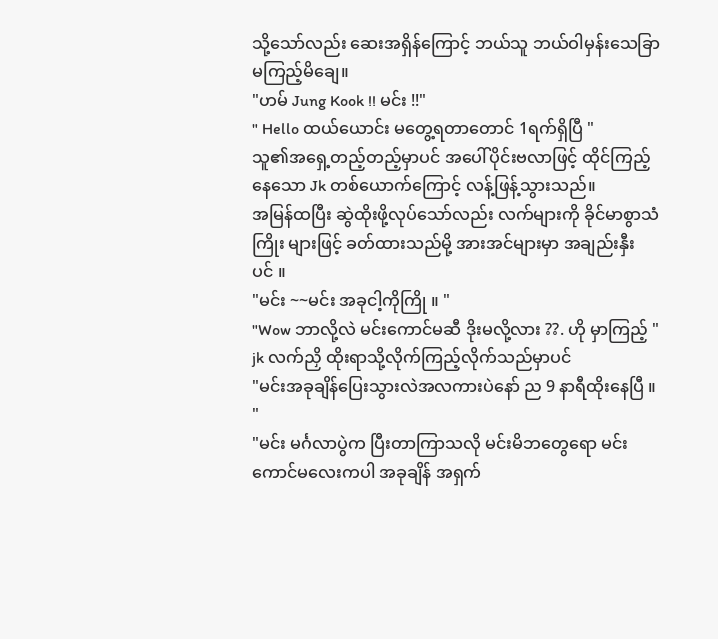သို့သော်လည်း ဆေးအရှိန်ကြောင့် ဘယ်သူ ဘယ်ဝါမှန်းသေခြာမကြည့်မိချေ။
"ဟမ် Jung Kook !! မင်း !!"
" Hello ထယ်ယောင်း မတွေ့ရတာတောင် 1ရက်ရှိပြီ "
သူ၏အရှေ့တည့်တည့်မှာပင် အပေါ်ပိုင်းဗလာဖြင့် ထိုင်ကြည့်နေသော Jk တစ်ယောက်ကြောင့် လန့်ဖြန့်သွားသည်။
အမြန်ထပြီး ဆွဲထိုးဖို့လုပ်သော်လည်း လက်များကို ခိုင်မာစွာသံကြိုး များဖြင့် ခတ်ထားသည်မို့ အားအင်များမှာ အချည်းနှီး ပင် ။
"မင်း ~~မင်း အခုငါ့ကိုကြို ။ "
"Wow ဘာလို့လဲ မင်းကောင်မဆီ ဒိုးမလို့လား ??. ဟို မှာကြည့် "
jk လက်ညှိ ထိုးရာသို့လိုက်ကြည့်လိုက်သည်မှာပင်
"မင်းအခုချိန်ပြေးသွားလဲအလကားပဲနော် ည 9 နာရီထိုးနေပြီ ။ "
"မင်း မင်္ဂလာပွဲက ပြီးတာကြာသလို မင်းမိဘတွေရော မင်းကောင်မလေးကပါ အခုချိန် အရှက်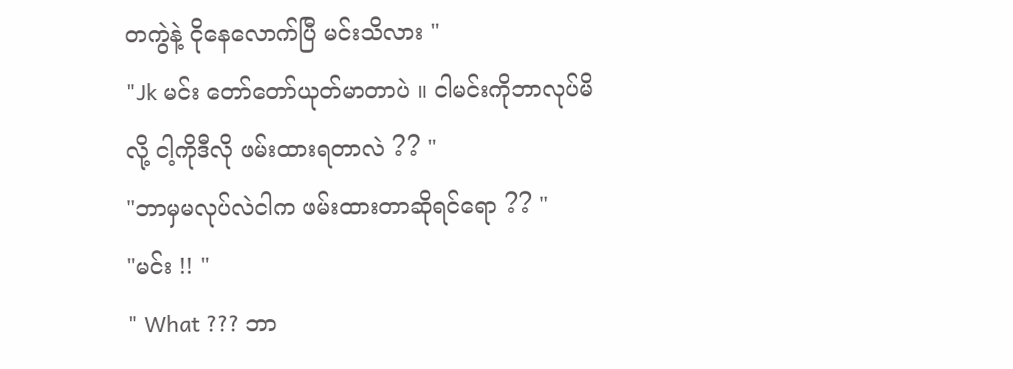တကွဲနဲ့ ငိုနေလောက်ပြီ မင်းသိလား "
"Jk မင်း တော်တော်ယုတ်မာတာပဲ ။ ငါမင်းကိုဘာလုပ်မိလို့ ငါ့ကိုဒီလို ဖမ်းထားရတာလဲ ?? "
"ဘာမှမလုပ်လဲငါက ဖမ်းထားတာဆိုရင်ရော ?? "
"မင်း !! "
" What ??? ဘာ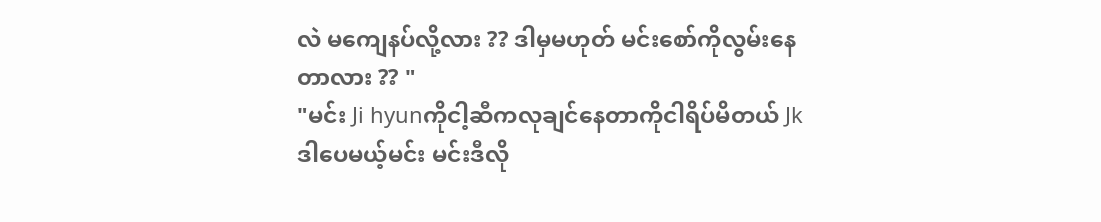လဲ မကျေနပ်လို့လား ?? ဒါမှမဟုတ် မင်းစော်ကိုလွမ်းနေတာလား ?? "
"မင်း Ji hyunကိုငါ့ဆီကလုချင်နေတာကိုငါရိပ်မိတယ် Jk ဒါပေမယ့်မင်း မင်းဒီလို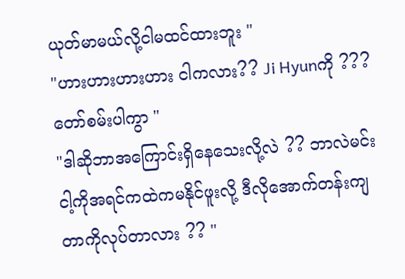ယုတ်မာမယ်လို့ငါမထင်ထားဘူး "
"ဟားဟားဟားဟား ငါကလား?? Ji Hyunကို ??? တော်စမ်းပါကွာ "
"ဒါဆိုဘာအကြောင်းရှိနေသေးလို့လဲ ?? ဘာလဲမင်းငါ့ကိုအရင်ကထဲကမနိုင်ဖူးလို့ ဒီလိုအောက်တန်းကျတာကိုလုပ်တာလား ?? "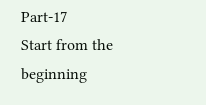Part-17
Start from the beginning